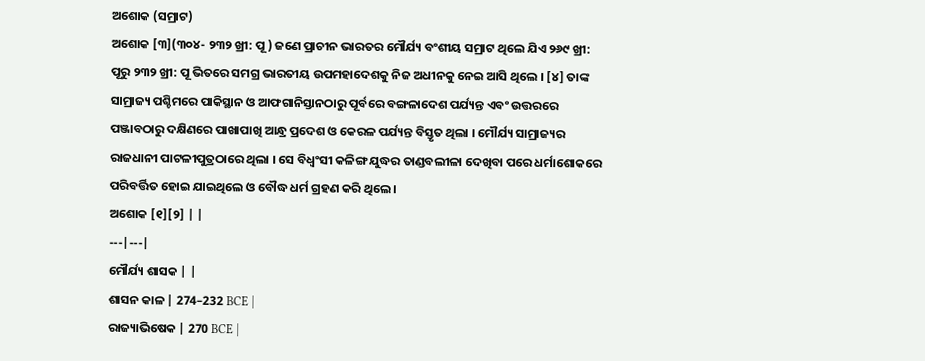ଅଶୋକ (ସମ୍ରାଟ)
ଅଶୋକ [୩](୩୦୪- ୨୩୨ ଖ୍ରୀ: ପୂ ) ଜଣେ ପ୍ରାଚୀନ ଭାରତର ମୌର୍ଯ୍ୟ ବଂଶୀୟ ସମ୍ରାଟ ଥିଲେ ଯିଏ ୨୬୯ ଖ୍ରୀ: ପୂରୁ ୨୩୨ ଖ୍ରୀ: ପୂ ଭିତରେ ସମଗ୍ର ଭାରତୀୟ ଉପମହାଦେଶକୁ ନିଜ ଅଧୀନକୁ ନେଇ ଆସି ଥିଲେ । [୪] ତାଙ୍କ ସାମ୍ରାଜ୍ୟ ପଶ୍ଚିମରେ ପାକିସ୍ଥାନ ଓ ଆଫଗାନିସ୍ତାନଠାରୁ ପୂର୍ବରେ ବଙ୍ଗଳାଦେଶ ପର୍ଯ୍ୟନ୍ତ ଏବଂ ଉତ୍ତରରେ ପଞ୍ଜାବଠାରୁ ଦକ୍ଷିଣରେ ପାଖାପାଖି ଆନ୍ଧ୍ର ପ୍ରଦେଶ ଓ କେରଳ ପର୍ଯ୍ୟନ୍ତ ବିସ୍ତୃତ ଥିଲା । ମୌର୍ଯ୍ୟ ସାମ୍ରାଜ୍ୟର ରାଜଧାନୀ ପାଟଳୀପୁତ୍ରଠାରେ ଥିଲା । ସେ ବିଧ୍ୱଂସୀ କଳିଙ୍ଗ ଯୁଦ୍ଧର ତାଣ୍ଡବଲୀଳା ଦେଖିବା ପରେ ଧର୍ମାଶୋକରେ ପରିବର୍ତ୍ତିତ ହୋଇ ଯାଇଥିଲେ ଓ ବୌଦ୍ଧ ଧର୍ମ ଗ୍ରହଣ କରି ଥିଲେ ।
ଅଶୋକ [୧][୨] | |
---|---|
ମୌର୍ଯ୍ୟ ଶାସକ | |
ଶାସନ କାଳ | 274–232 BCE |
ରାଜ୍ୟାଭିଷେକ | 270 BCE |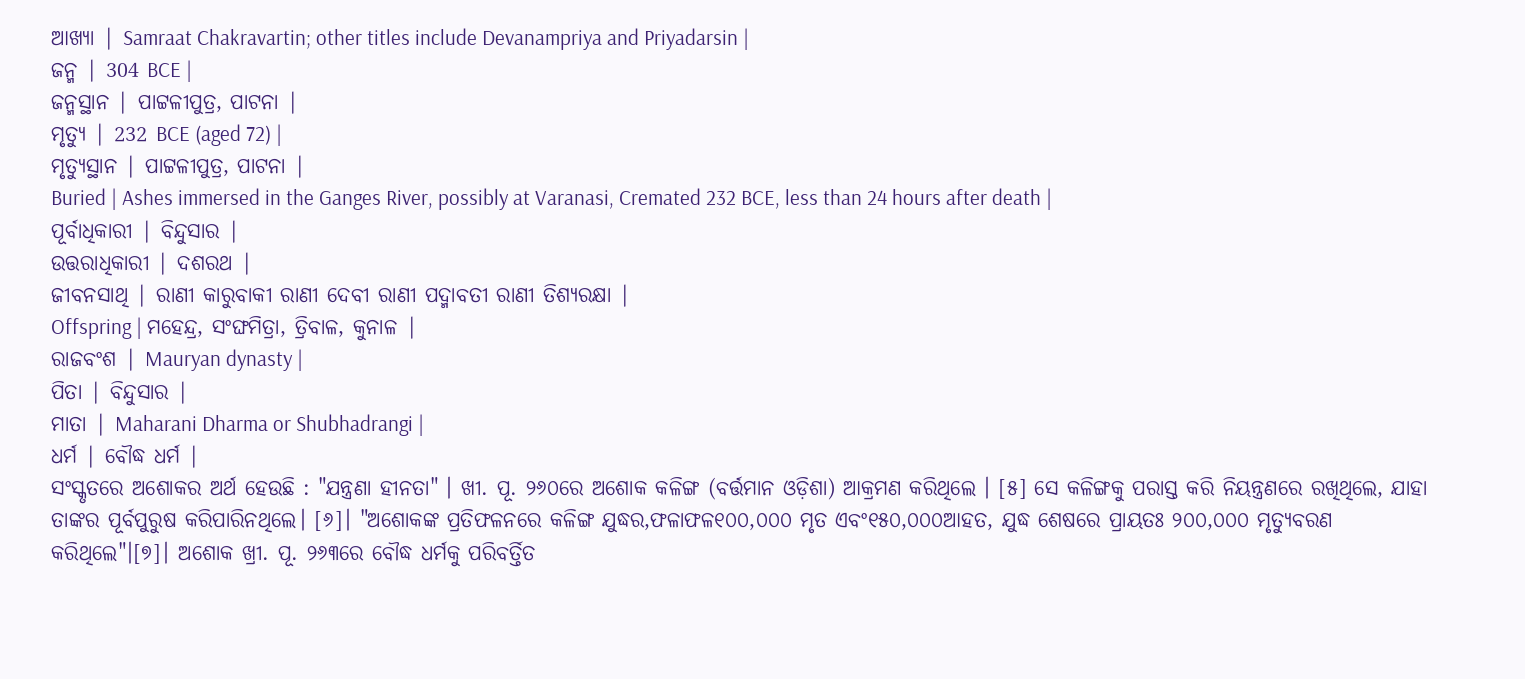ଆଖ୍ୟା | Samraat Chakravartin; other titles include Devanampriya and Priyadarsin |
ଜନ୍ମ | 304 BCE |
ଜନ୍ମସ୍ଥାନ | ପାଟ୍ଟଳୀପୁତ୍ର, ପାଟନା |
ମୃତ୍ୟୁ | 232 BCE (aged 72) |
ମୃତ୍ୟୁସ୍ଥାନ | ପାଟ୍ଟଳୀପୁତ୍ର, ପାଟନା |
Buried | Ashes immersed in the Ganges River, possibly at Varanasi, Cremated 232 BCE, less than 24 hours after death |
ପୂର୍ବାଧିକାରୀ | ବିନ୍ଦୁସାର |
ଉତ୍ତରାଧିକାରୀ | ଦଶରଥ |
ଜୀବନସାଥି | ରାଣୀ କାରୁବାକୀ ରାଣୀ ଦେବୀ ରାଣୀ ପଦ୍ମାବତୀ ରାଣୀ ତିଶ୍ୟରକ୍ଷା |
Offspring | ମହେନ୍ଦ୍ର, ସଂଙ୍ଘମିତ୍ରା, ତ୍ରିବାଳ, କୁନାଳ |
ରାଜବଂଶ | Mauryan dynasty |
ପିତା | ବିନ୍ଦୁସାର |
ମାତା | Maharani Dharma or Shubhadrangi |
ଧର୍ମ | ବୌଦ୍ଧ ଧର୍ମ |
ସଂସ୍କୃତରେ ଅଶୋକର ଅର୍ଥ ହେଉଛି : "ଯନ୍ତ୍ରଣା ହୀନତା" । ଖୀ. ପୂ. ୨୬୦ରେ ଅଶୋକ କଳିଙ୍ଗ (ବର୍ତ୍ତମାନ ଓଡ଼ିଶା) ଆକ୍ରମଣ କରିଥିଲେ । [୫] ସେ କଳିଙ୍ଗକୁ ପରାସ୍ତ କରି ନିୟନ୍ତ୍ରଣରେ ରଖିଥିଲେ, ଯାହା ତାଙ୍କର ପୂର୍ବପୁରୁଷ କରିପାରିନଥିଲେ। [୬]। "ଅଶୋକଙ୍କ ପ୍ରତିଫଳନରେ କଳିଙ୍ଗ ଯୁଦ୍ଧର,ଫଳାଫଳ୧୦୦,୦୦୦ ମୃତ ଏବଂ୧୫୦,୦୦୦ଆହତ, ଯୁଦ୍ଧ ଶେଷରେ ପ୍ରାୟତଃ ୨୦୦,୦୦୦ ମୃତ୍ୟୁବରଣ କରିଥିଲେ"।[୭]। ଅଶୋକ ଖ୍ରୀ. ପୂ. ୨୬୩ରେ ବୌଦ୍ଧ ଧର୍ମକୁ ପରିବର୍ତ୍ତିତ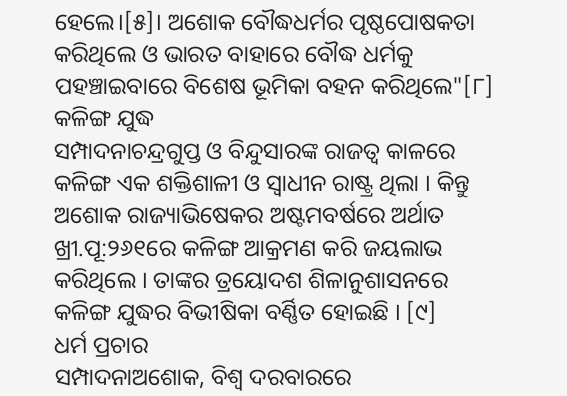ହେଲେ।[୫]। ଅଶୋକ ବୌଦ୍ଧଧର୍ମର ପୃଷ୍ଠପୋଷକତା କରିଥିଲେ ଓ ଭାରତ ବାହାରେ ବୌଦ୍ଧ ଧର୍ମକୁ ପହଞ୍ଚାଇବାରେ ବିଶେଷ ଭୂମିକା ବହନ କରିଥିଲେ"[୮]
କଳିଙ୍ଗ ଯୁଦ୍ଧ
ସମ୍ପାଦନାଚନ୍ଦ୍ରଗୁପ୍ତ ଓ ବିନ୍ଦୁସାରଙ୍କ ରାଜତ୍ୱ କାଳରେ କଳିଙ୍ଗ ଏକ ଶକ୍ତିଶାଳୀ ଓ ସ୍ୱାଧୀନ ରାଷ୍ଟ୍ର ଥିଲା । କିନ୍ତୁ ଅଶୋକ ରାଜ୍ୟାଭିଷେକର ଅଷ୍ଟମବର୍ଷରେ ଅର୍ଥାତ ଖ୍ରୀ.ପୂ:୨୬୧ରେ କଳିଙ୍ଗ ଆକ୍ରମଣ କରି ଜୟଲାଭ କରିଥିଲେ । ତାଙ୍କର ତ୍ରୟୋଦଶ ଶିଳାନୁଶାସନରେ କଳିଙ୍ଗ ଯୁଦ୍ଧର ବିଭୀଷିକା ବର୍ଣ୍ଣିତ ହୋଇଛି । [୯]
ଧର୍ମ ପ୍ରଚାର
ସମ୍ପାଦନାଅଶୋକ, ବିଶ୍ୱ ଦରବାରରେ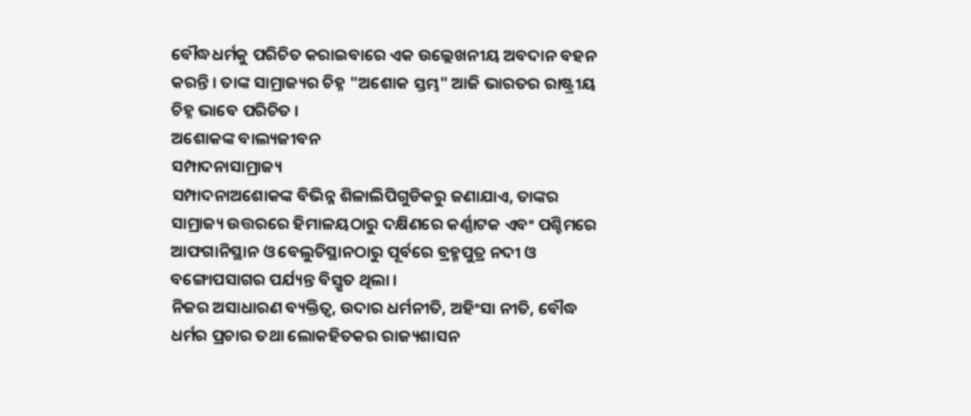ବୌଦ୍ଧଧର୍ମକୁ ପରିଚିତ କରାଇବାରେ ଏକ ଉଲ୍ଲେଖନୀୟ ଅବଦାନ ବହନ କରନ୍ତି । ତାଙ୍କ ସାମ୍ରାଜ୍ୟର ଚିହ୍ନ "ଅଶୋକ ସ୍ତମ୍ଭ" ଆଜି ଭାରତର ରାଷ୍ଟ୍ରୀୟ ଚିହ୍ନ ଭାବେ ପରିଚିତ ।
ଅଶୋକଙ୍କ ବାଲ୍ୟଜୀବନ
ସମ୍ପାଦନାସାମ୍ରାଜ୍ୟ
ସମ୍ପାଦନାଅଶୋକଙ୍କ ବିଭିନ୍ନ ଶିଳାଲିପିଗୁଡିକରୁ ଜଣାଯାଏ, ତାଙ୍କର ସାମ୍ରାଜ୍ୟ ଉତ୍ତରରେ ହିମାଳୟଠାରୁ ଦକ୍ଷିଣରେ କର୍ଣ୍ଣାଟକ ଏବଂ ପଶ୍ଚିମରେ ଆଫଗାନିସ୍ଥାନ ଓ ବେଲୁଚିସ୍ଥାନଠାରୁ ପୂର୍ବରେ ବ୍ରହ୍ମପୁତ୍ର ନଦୀ ଓ ବଙ୍ଗୋପସାଗର ପର୍ଯ୍ୟନ୍ତ ବିସ୍ତୃତ ଥିଲା ।
ନିଜର ଅସାଧାରଣ ବ୍ୟକ୍ତିତ୍ୱ, ଉଦାର ଧର୍ମନୀତି, ଅହିଂସା ନୀତି, ବୌଦ୍ଧ ଧର୍ମର ପ୍ରଚାର ତଥା ଲୋକହିତକର ରାଜ୍ୟଶାସନ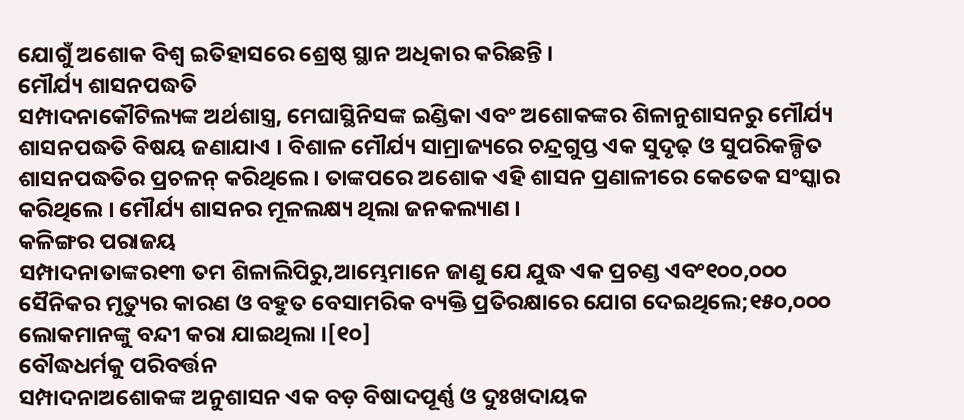ଯୋଗୁଁ ଅଶୋକ ବିଶ୍ୱ ଇତିହାସରେ ଶ୍ରେଷ୍ଠ ସ୍ଥାନ ଅଧିକାର କରିଛନ୍ତି ।
ମୌର୍ଯ୍ୟ ଶାସନପଦ୍ଧତି
ସମ୍ପାଦନାକୌଟିଲ୍ୟଙ୍କ ଅର୍ଥଶାସ୍ତ୍ର, ମେଘାସ୍ଥିନିସଙ୍କ ଇଣ୍ଡିକା ଏବଂ ଅଶୋକଙ୍କର ଶିଳାନୁଶାସନରୁ ମୌର୍ଯ୍ୟ ଶାସନପଦ୍ଧତି ବିଷୟ ଜଣାଯାଏ । ବିଶାଳ ମୌର୍ଯ୍ୟ ସାମ୍ରାଜ୍ୟରେ ଚନ୍ଦ୍ରଗୁପ୍ତ ଏକ ସୁଦୃଢ଼ ଓ ସୁପରିକଳ୍ପିତ ଶାସନପଦ୍ଧତିର ପ୍ରଚଳନ୍ କରିଥିଲେ । ତାଙ୍କପରେ ଅଶୋକ ଏହି ଶାସନ ପ୍ରଣାଳୀରେ କେତେକ ସଂସ୍କାର କରିଥିଲେ । ମୌର୍ଯ୍ୟ ଶାସନର ମୂଳଲକ୍ଷ୍ୟ ଥିଲା ଜନକଲ୍ୟାଣ ।
କଳିଙ୍ଗର ପରାଜୟ
ସମ୍ପାଦନାତାଙ୍କର୧୩ ତମ ଶିଳାଲିପିରୁ,ଆମ୍ଭେମାନେ ଜାଣୁ ଯେ ଯୁଦ୍ଧ ଏକ ପ୍ରଚଣ୍ଡ ଏବଂ୧୦୦,୦୦୦ ସୈନିକର ମୃତ୍ୟୁର କାରଣ ଓ ବହୁତ ବେସାମରିକ ବ୍ୟକ୍ତି ପ୍ରତିରକ୍ଷାରେ ଯୋଗ ଦେଇଥିଲେ;୧୫୦,୦୦୦ ଲୋକମାନଙ୍କୁ ବନ୍ଦୀ କରା ଯାଇଥିଲା ।[୧୦]
ବୌଦ୍ଧଧର୍ମକୁ ପରିବର୍ତ୍ତନ
ସମ୍ପାଦନାଅଶୋକଙ୍କ ଅନୁଶାସନ ଏକ ବଡ଼ ବିଷାଦପୂର୍ଣ୍ଣ ଓ ଦୁଃଖଦାୟକ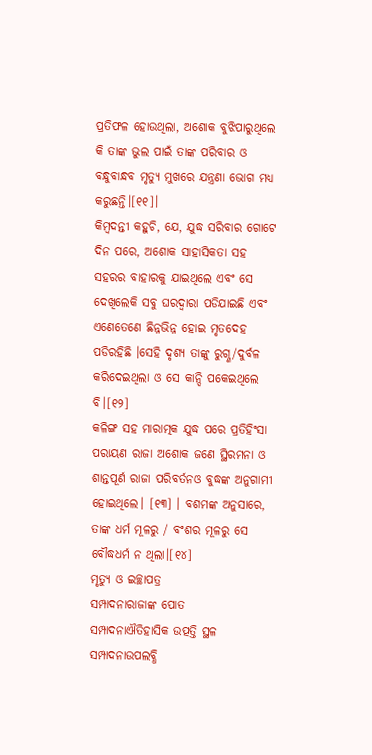ପ୍ରତିଫଳ ହୋଉଥିଲା, ଅଶୋକ ବୁଝିପାରୁଥିଲେ କି ତାଙ୍କ ଭୁଲ ପାଇଁ ତାଙ୍କ ପରିବାର ଓ ବନ୍ଧୁବାନ୍ଧବ ମୃତ୍ୟୁ ମୁଖରେ ଯନ୍ତ୍ରଣା ଭୋଗ ମଧ୍ୟ କରୁଛନ୍ତି।[୧୧]।
କିମ୍ବଦନ୍ତୀ କହୁଚି, ଯେ, ଯୁଦ୍ଧ ସରିବାର ଗୋଟେ ଦିନ ପରେ, ଅଶୋକ ସାହାସିକତା ସହ ସହରର ବାହାରକୁ ଯାଇଥିଲେ ଏବଂ ସେ ଦେଖିଲେକି ସବୁ ଘରଦ୍ୱାରା ପଡିଯାଇଛି ଏବଂ ଏଣେତେଣେ ଛିନ୍ନଭିନ୍ନ ହୋଇ ମୃତଦେହ ପଡିରହିଛି ।ସେହି ଦୃଶ୍ୟ ତାଙ୍କୁ ରୁଗ୍ଣ/ଦୁର୍ବଳ କରିଦେଇଥିଲା ଓ ସେ କାନ୍ଦି ପକେଇଥିଲେ ବି।[୧୨]
କଳିଙ୍ଗ ସହ ମାରାତ୍ମକ ଯୁଦ୍ଧ ପରେ ପ୍ରତିହିଂସା ପରାୟଣ ରାଜା ଅଶୋକ ଜଣେ ସ୍ଥିରମନା ଓ ଶାନ୍ତପୂର୍ଣ ରାଜା ପରିବର୍ତନଓ ବୁଦ୍ଧଙ୍କ ଅନୁଗାମୀ ହୋଇଥିଲେ। [୧୩] । ବଶମଙ୍କ ଅନୁସାରେ, ତାଙ୍କ ଧର୍ମ ମୂଳରୁ / ବଂଶର ମୂଳରୁ ସେ ବୌଦ୍ଧଧର୍ମ ନ ଥିଲା।[୧୪]
ମୃତ୍ୟୁ ଓ ଇଚ୍ଛାପତ୍ର
ସମ୍ପାଦନାରାଜାଙ୍କ ପୋତ
ସମ୍ପାଦନାଐତିହାସିକ ଉତ୍ପତ୍ତି ସ୍ଥଳ
ସମ୍ପାଦନାଉପଲବ୍ଧି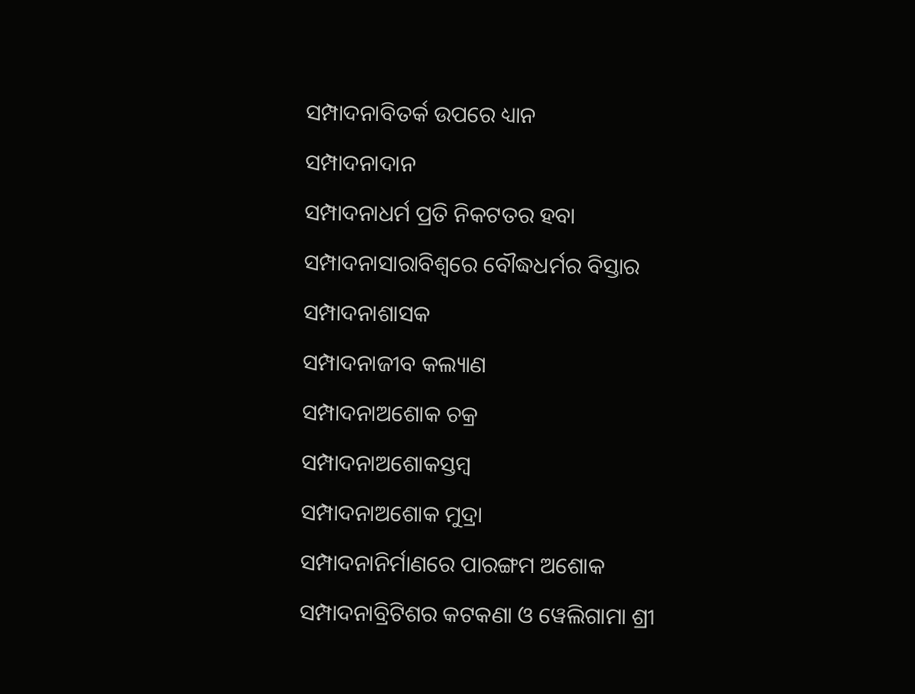ସମ୍ପାଦନାବିତର୍କ ଉପରେ ଧ୍ୟାନ
ସମ୍ପାଦନାଦାନ
ସମ୍ପାଦନାଧର୍ମ ପ୍ରତି ନିକଟତର ହବା
ସମ୍ପାଦନାସାରାବିଶ୍ୱରେ ବୌଦ୍ଧଧର୍ମର ବିସ୍ତାର
ସମ୍ପାଦନାଶାସକ
ସମ୍ପାଦନାଜୀବ କଲ୍ୟାଣ
ସମ୍ପାଦନାଅଶୋକ ଚକ୍ର
ସମ୍ପାଦନାଅଶୋକସ୍ତମ୍ବ
ସମ୍ପାଦନାଅଶୋକ ମୁଦ୍ରା
ସମ୍ପାଦନାନିର୍ମାଣରେ ପାରଙ୍ଗମ ଅଶୋକ
ସମ୍ପାଦନାବ୍ରିଟିଶର କଟକଣା ଓ ୱେଲିଗାମା ଶ୍ରୀ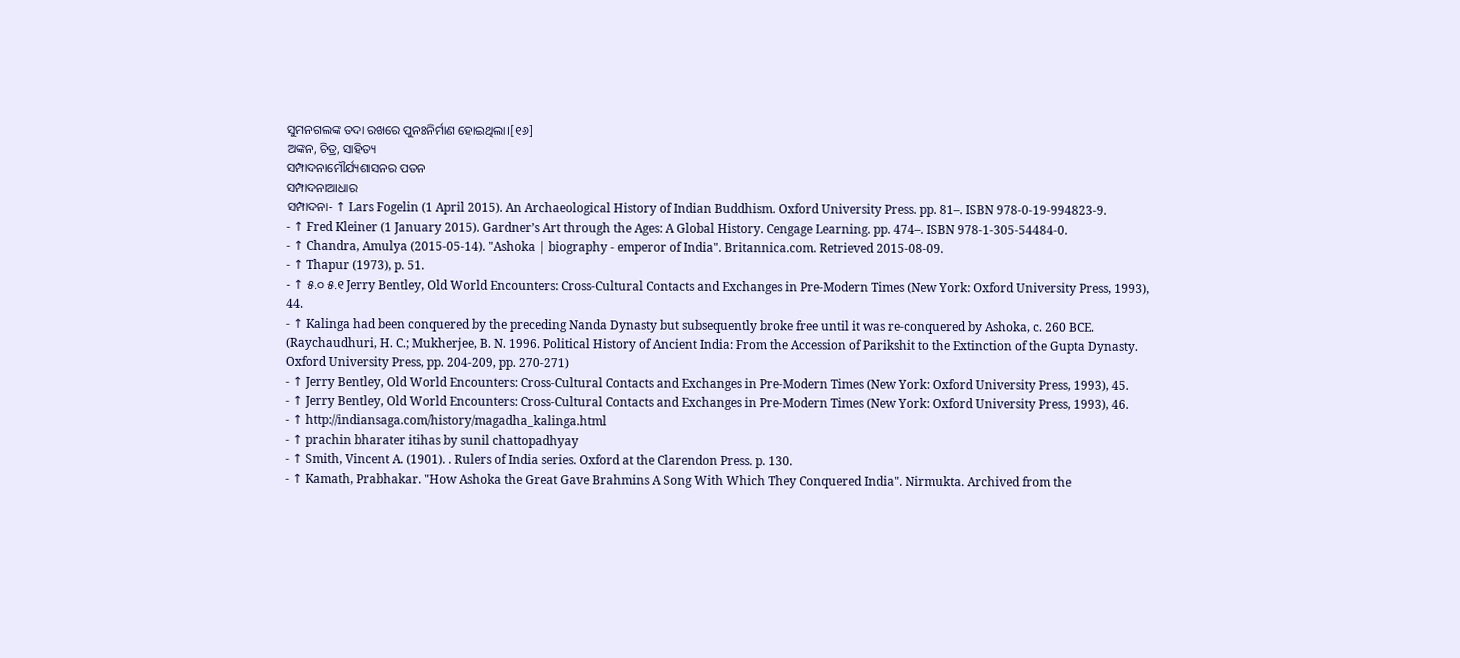ସୁମନଗଲଙ୍କ ତଦା ରଖରେ ପୁନଃନିର୍ମାଣ ହୋଇଥିଲା।[୧୬]
ଅଙ୍କନ, ଚିତ୍ର, ସାହିତ୍ୟ
ସମ୍ପାଦନାମୌର୍ଯ୍ୟଶାସନର ପତନ
ସମ୍ପାଦନାଆଧାର
ସମ୍ପାଦନା- ↑ Lars Fogelin (1 April 2015). An Archaeological History of Indian Buddhism. Oxford University Press. pp. 81–. ISBN 978-0-19-994823-9.
- ↑ Fred Kleiner (1 January 2015). Gardner’s Art through the Ages: A Global History. Cengage Learning. pp. 474–. ISBN 978-1-305-54484-0.
- ↑ Chandra, Amulya (2015-05-14). "Ashoka | biography - emperor of India". Britannica.com. Retrieved 2015-08-09.
- ↑ Thapur (1973), p. 51.
- ↑ ୫.୦ ୫.୧ Jerry Bentley, Old World Encounters: Cross-Cultural Contacts and Exchanges in Pre-Modern Times (New York: Oxford University Press, 1993), 44.
- ↑ Kalinga had been conquered by the preceding Nanda Dynasty but subsequently broke free until it was re-conquered by Ashoka, c. 260 BCE. (Raychaudhuri, H. C.; Mukherjee, B. N. 1996. Political History of Ancient India: From the Accession of Parikshit to the Extinction of the Gupta Dynasty. Oxford University Press, pp. 204-209, pp. 270-271)
- ↑ Jerry Bentley, Old World Encounters: Cross-Cultural Contacts and Exchanges in Pre-Modern Times (New York: Oxford University Press, 1993), 45.
- ↑ Jerry Bentley, Old World Encounters: Cross-Cultural Contacts and Exchanges in Pre-Modern Times (New York: Oxford University Press, 1993), 46.
- ↑ http://indiansaga.com/history/magadha_kalinga.html
- ↑ prachin bharater itihas by sunil chattopadhyay
- ↑ Smith, Vincent A. (1901). . Rulers of India series. Oxford at the Clarendon Press. p. 130.
- ↑ Kamath, Prabhakar. "How Ashoka the Great Gave Brahmins A Song With Which They Conquered India". Nirmukta. Archived from the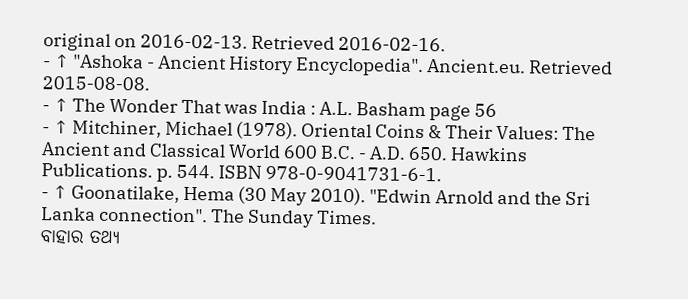original on 2016-02-13. Retrieved 2016-02-16.
- ↑ "Ashoka - Ancient History Encyclopedia". Ancient.eu. Retrieved 2015-08-08.
- ↑ The Wonder That was India : A.L. Basham page 56
- ↑ Mitchiner, Michael (1978). Oriental Coins & Their Values: The Ancient and Classical World 600 B.C. - A.D. 650. Hawkins Publications. p. 544. ISBN 978-0-9041731-6-1.
- ↑ Goonatilake, Hema (30 May 2010). "Edwin Arnold and the Sri Lanka connection". The Sunday Times.
ବାହାର ତଥ୍ୟ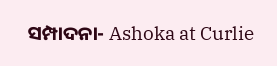ସମ୍ପାଦନା- Ashoka at Curlie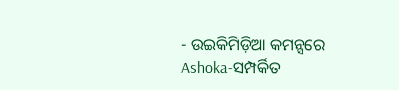- ଉଇକିମିଡ଼ିଆ କମନ୍ସରେ Ashoka-ସମ୍ପର୍କିତ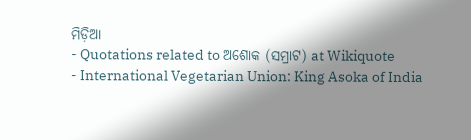ମିଡ଼ିଆ
- Quotations related to ଅଶୋକ (ସମ୍ରାଟ) at Wikiquote
- International Vegetarian Union: King Asoka of India